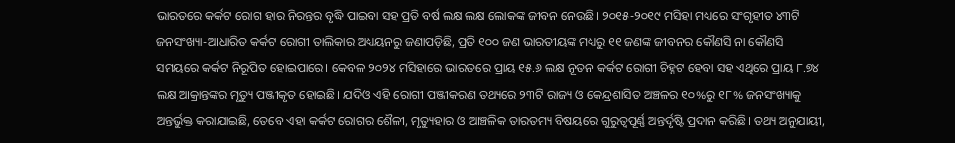ଭାରତରେ କର୍କଟ ରୋଗ ହାର ନିରନ୍ତର ବୃଦ୍ଧି ପାଇବା ସହ ପ୍ରତି ବର୍ଷ ଲକ୍ଷ ଲକ୍ଷ ଲୋକଙ୍କ ଜୀବନ ନେଉଛି। ୨୦୧୫-୨୦୧୯ ମସିହା ମଧ୍ୟରେ ସଂଗୃହୀତ ୪୩ଟି ଜନସଂଖ୍ୟା-ଆଧାରିତ କର୍କଟ ରୋଗୀ ତାଲିକାର ଅଧ୍ୟୟନରୁ ଜଣାପଡ଼ିଛି, ପ୍ରତି ୧୦୦ ଜଣ ଭାରତୀୟଙ୍କ ମଧ୍ୟରୁ ୧୧ ଜଣଙ୍କ ଜୀବନର କୌଣସି ନା କୌଣସି ସମୟରେ କର୍କଟ ନିରୂପିତ ହୋଇପାରେ। କେବଳ ୨୦୨୪ ମସିହାରେ ଭାରତରେ ପ୍ରାୟ ୧୫.୬ ଲକ୍ଷ ନୂତନ କର୍କଟ ରୋଗୀ ଚିହ୍ନଟ ହେବା ସହ ଏଥିରେ ପ୍ରାୟ ୮.୭୪ ଲକ୍ଷ ଆକ୍ରାନ୍ତଙ୍କର ମୃତ୍ୟୁ ପଞ୍ଜୀକୃତ ହୋଇଛି। ଯଦିଓ ଏହି ରୋଗୀ ପଞ୍ଜୀକରଣ ତଥ୍ୟରେ ୨୩ଟି ରାଜ୍ୟ ଓ କେନ୍ଦ୍ରଶାସିତ ଅଞ୍ଚଳର ୧୦%ରୁ ୧୮% ଜନସଂଖ୍ୟାକୁ ଅନ୍ତର୍ଭୁକ୍ତ କରାଯାଇଛି, ତେବେ ଏହା କର୍କଟ ରୋଗର ଶୈଳୀ, ମୃତ୍ୟୁହାର ଓ ଆଞ୍ଚଳିକ ତାରତମ୍ୟ ବିଷୟରେ ଗୁରୁତ୍ୱପୂର୍ଣ୍ଣ ଅନ୍ତର୍ଦୃଷ୍ଟି ପ୍ରଦାନ କରିଛି। ତଥ୍ୟ ଅନୁଯାୟୀ,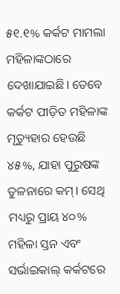୫୧.୧% କର୍କଟ ମାମଲା ମହିଳାଙ୍କଠାରେ ଦେଖାଯାଇଛି। ତେବେ କର୍କଟ ପୀଡ଼ିତ ମହିଳାଙ୍କ ମୃତ୍ୟୁହାର ହେଉଛି ୪୫%, ଯାହା ପୁରୁଷଙ୍କ ତୁଳନାରେ କମ୍। ସେଥି ମଧ୍ୟରୁ ପ୍ରାୟ ୪୦% ମହିଳା ସ୍ତନ ଏବଂ ସର୍ଭାଇକାଲ୍ କର୍କଟରେ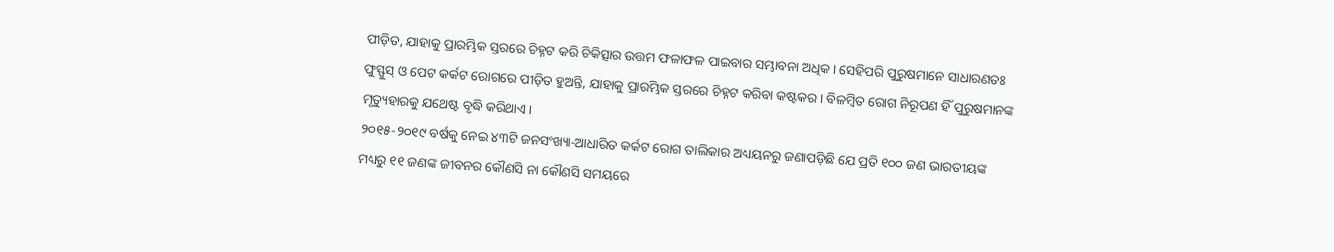ପୀଡ଼ିତ, ଯାହାକୁ ପ୍ରାରମ୍ଭିକ ସ୍ତରରେ ଚିହ୍ନଟ କରି ଚିକିତ୍ସାର ଉତ୍ତମ ଫଳାଫଳ ପାଇବାର ସମ୍ଭାବନା ଅଧିକ। ସେହିପରି ପୁରୁଷମାନେ ସାଧାରଣତଃ ଫୁସ୍ଫୁସ୍ ଓ ପେଟ କର୍କଟ ରୋଗରେ ପୀଡ଼ିତ ହୁଅନ୍ତି, ଯାହାକୁ ପ୍ରାରମ୍ଭିକ ସ୍ତରରେ ଚିହ୍ନଟ କରିବା କଷ୍ଟକର। ବିଳମ୍ବିତ ରୋଗ ନିରୂପଣ ହିଁ ପୁରୁଷମାନଙ୍କ ମୃତ୍ୟୁହାରକୁ ଯଥେଷ୍ଟ ବୃଦ୍ଧି କରିଥାଏ।
୨୦୧୫-୨୦୧୯ ବର୍ଷକୁ ନେଇ ୪୩ଟି ଜନସଂଖ୍ୟା-ଆଧାରିତ କର୍କଟ ରୋଗ ତାଲିକାର ଅଧ୍ୟୟନରୁ ଜଣାପଡ଼ିଛି ଯେ ପ୍ରତି ୧୦୦ ଜଣ ଭାରତୀୟଙ୍କ ମଧ୍ୟରୁ ୧୧ ଜଣଙ୍କ ଜୀବନର କୌଣସି ନା କୌଣସି ସମୟରେ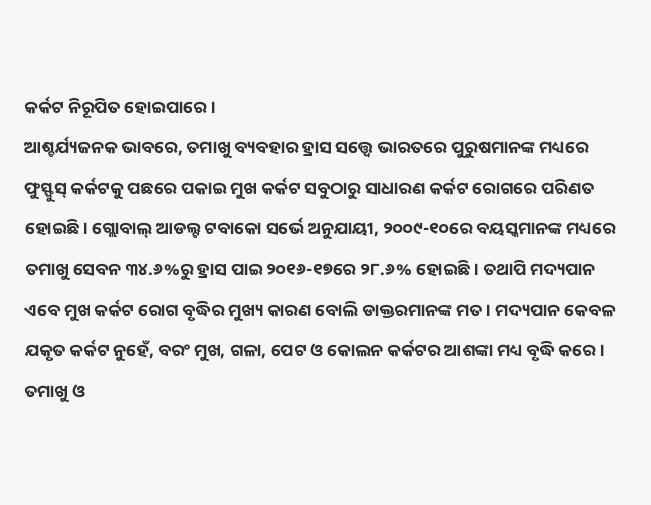କର୍କଟ ନିରୂପିତ ହୋଇପାରେ।
ଆଶ୍ଚର୍ଯ୍ୟଜନକ ଭାବରେ, ତମାଖୁ ବ୍ୟବହାର ହ୍ରାସ ସତ୍ତ୍ୱେ ଭାରତରେ ପୁରୁଷମାନଙ୍କ ମଧ୍ୟରେ ଫୁସ୍ଫୁସ୍ କର୍କଟକୁ ପଛରେ ପକାଇ ମୁଖ କର୍କଟ ସବୁଠାରୁ ସାଧାରଣ କର୍କଟ ରୋଗରେ ପରିଣତ ହୋଇଛି। ଗ୍ଲୋବାଲ୍ ଆଡଲ୍ଟ ଟବାକୋ ସର୍ଭେ ଅନୁଯାୟୀ, ୨୦୦୯-୧୦ରେ ବୟସ୍କମାନଙ୍କ ମଧ୍ୟରେ ତମାଖୁ ସେବନ ୩୪.୬%ରୁ ହ୍ରାସ ପାଇ ୨୦୧୬-୧୭ରେ ୨୮.୬% ହୋଇଛି। ତଥାପି ମଦ୍ୟପାନ ଏବେ ମୁଖ କର୍କଟ ରୋଗ ବୃଦ୍ଧିର ମୁଖ୍ୟ କାରଣ ବୋଲି ଡାକ୍ତରମାନଙ୍କ ମତ। ମଦ୍ୟପାନ କେବଳ ଯକୃତ କର୍କଟ ନୁହେଁ, ବରଂ ମୁଖ, ଗଳା, ପେଟ ଓ କୋଲନ କର୍କଟର ଆଶଙ୍କା ମଧ୍ୟ ବୃଦ୍ଧି କରେ। ତମାଖୁ ଓ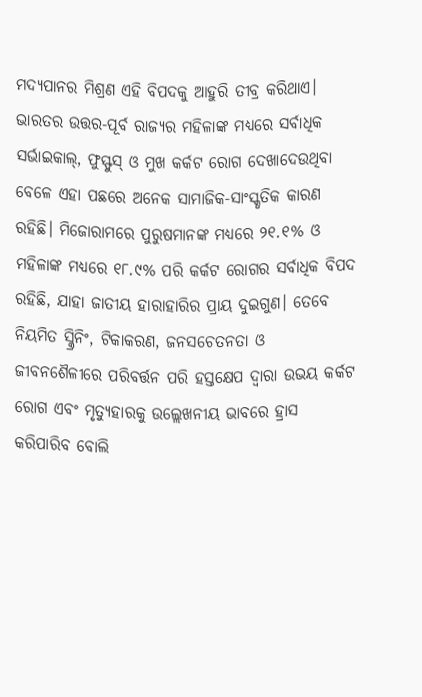ମଦ୍ୟପାନର ମିଶ୍ରଣ ଏହି ବିପଦକୁ ଆହୁରି ତୀବ୍ର କରିଥାଏ। ଭାରତର ଉତ୍ତର-ପୂର୍ବ ରାଜ୍ୟର ମହିଳାଙ୍କ ମଧ୍ୟରେ ସର୍ବାଧିକ ସର୍ଭାଇକାଲ୍, ଫୁସ୍ଫୁସ୍ ଓ ମୁଖ କର୍କଟ ରୋଗ ଦେଖାଦେଉଥିବା ବେଳେ ଏହା ପଛରେ ଅନେକ ସାମାଜିକ-ସାଂସ୍କୃତିକ କାରଣ ରହିଛି। ମିଜୋରାମରେ ପୁରୁଷମାନଙ୍କ ମଧ୍ୟରେ ୨୧.୧% ଓ ମହିଳାଙ୍କ ମଧ୍ୟରେ ୧୮.୯% ପରି କର୍କଟ ରୋଗର ସର୍ବାଧିକ ବିପଦ ରହିଛି, ଯାହା ଜାତୀୟ ହାରାହାରିର ପ୍ରାୟ ଦୁଇଗୁଣ। ତେବେ ନିୟମିତ ସ୍କ୍ରିନିଂ, ଟିକାକରଣ, ଜନସଚେତନତା ଓ ଜୀବନଶୈଳୀରେ ପରିବର୍ତ୍ତନ ପରି ହସ୍ତକ୍ଷେପ ଦ୍ବାରା ଉଭୟ କର୍କଟ ରୋଗ ଏବଂ ମୃତ୍ୟୁହାରକୁ ଉଲ୍ଲେଖନୀୟ ଭାବରେ ହ୍ରାସ କରିପାରିବ ବୋଲି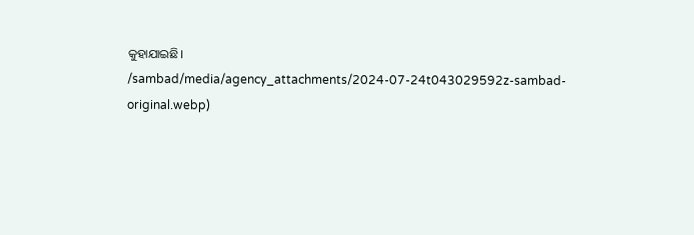କୁହାଯାଇଛି।
/sambad/media/agency_attachments/2024-07-24t043029592z-sambad-original.webp)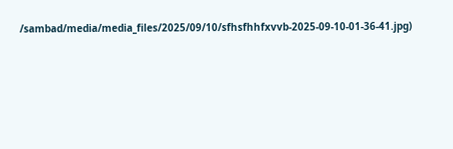/sambad/media/media_files/2025/09/10/sfhsfhhfxvvb-2025-09-10-01-36-41.jpg)